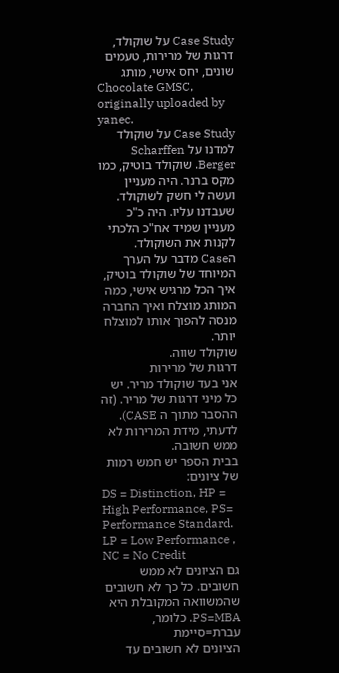Case Study על שוקולד, דרגות של מרירות, טעמים שונים, יחס אישי, מותג
Chocolate GMSC, originally uploaded by yanec.
Case Study על שוקולד
למדנו על Scharffen Berger. שוקולד בוטיק, כמו מקס ברנר. היה מעניין ועשה לי חשק לשוקולד. שעבדנו עליו. היה כ"כ מעניין שמיד אח"כ הלכתי לקנות את השוקולד.
הCase מדבר על הערך המיוחד של שוקולד בוטיק, איך הכל מרגיש אישי, כמה המותג מוצלח ואיך החברה מנסה להפוך אותו למוצלח יותר.
שוקולד שווה.
דרגות של מרירות
אני בעד שוקולד מריר. יש כל מיני דרגות של מריר. (זה ההסבר מתוך ה CASE).
לדעתי, מידת המרירות לא ממש חשובה.
בבית הספר יש חמש רמות של ציונים:
DS = Distinction, HP = High Performance, PS= Performance Standard. LP = Low Performance , NC = No Credit
גם הציונים לא ממש חשובים. כל כך לא חשובים שהמשוואה המקובלת היא PS=MBA. כלומר, עברת=סיימת
הציונים לא חשובים עד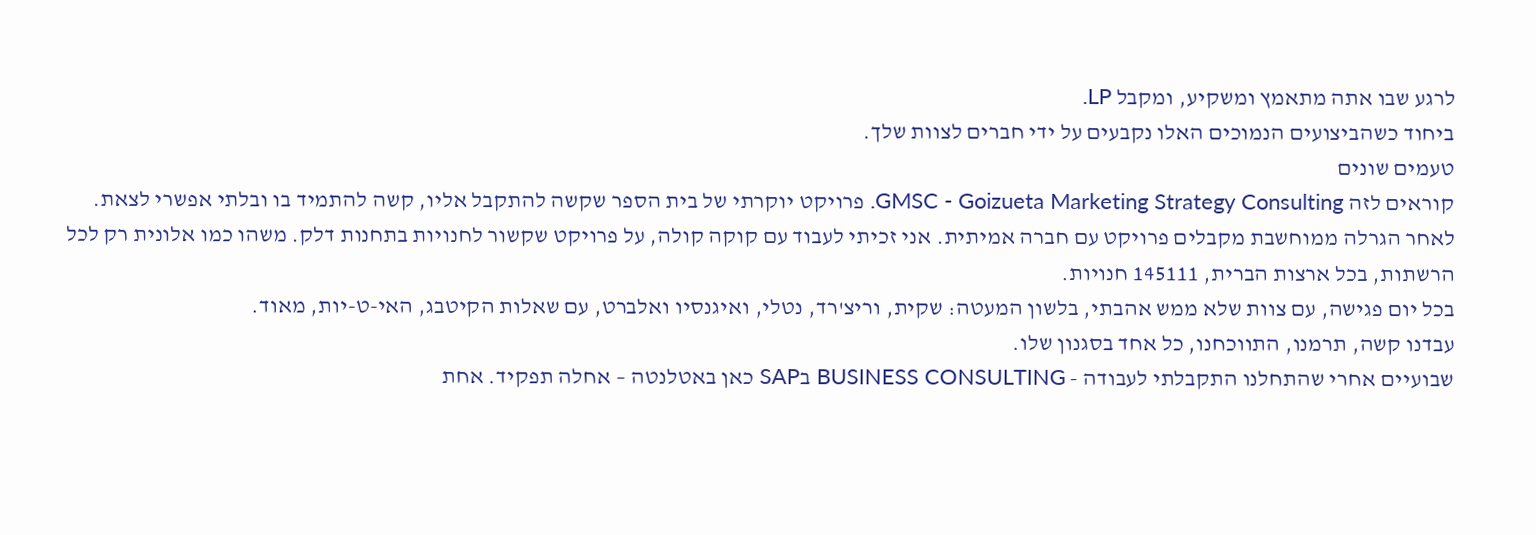לרגע שבו אתה מתאמץ ומשקיע, ומקבל LP.
ביחוד כשהביצועים הנמוכים האלו נקבעים על ידי חברים לצוות שלך.
טעמים שונים
קוראים לזה GMSC - Goizueta Marketing Strategy Consulting. פרויקט יוקרתי של בית הספר שקשה להתקבל אליו, קשה להתמיד בו ובלתי אפשרי לצאת.
לאחר הגרלה ממוחשבת מקבלים פרויקט עם חברה אמיתית. אני זכיתי לעבוד עם קוקה קולה, על פרויקט שקשור לחנויות בתחנות דלק. משהו כמו אלונית רק לכל הרשתות, בכל ארצות הברית, 145111 חנויות.
בכל יום פגישה, עם צוות שלא ממש אהבתי, בלשון המעטה: שקית, וריצ'רד, נטלי, ואיגנסיו ואלברט, עם שאלות הקיטבג, האי-ט-יות, מאוד.
עבדנו קשה, תרמנו, התווכחנו, כל אחד בסגנון שלו.
שבועיים אחרי שהתחלנו התקבלתי לעבודה - BUSINESS CONSULTING בSAP כאן באטלנטה – אחלה תפקיד. אחת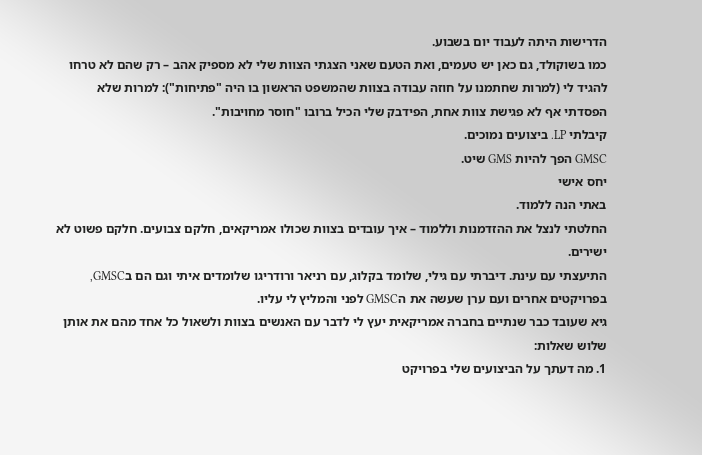הדרישות היתה לעבוד יום בשבוע.
כמו בשוקולד, גם כאן יש טעמים, ואת הטעם שאני הצגתי הצוות שלי לא מספיק אהב – רק שהם לא טרחו להגיד לי (למרות שחתמנו על חוזה עבודה בצוות שהמשפט הראשון בו היה "פתיחות"): למרות שלא הפסדתי אף לא פגישת צוות אחת, הפידבק שלי הכיל ברובו "חוסר מחויבות".
קיבלתי LP. ביצועים נמוכים.
GMSC הפך להיות GMS שיט.
יחס אישי
באתי הנה ללמוד.
החלטתי לנצל את ההזדמנות וללמוד – איך עובדים בצוות שכולו אמריקאים, חלקם צבועים. חלקם פשוט לא ישירים.
התיעצתי עם עינת. דיברתי עם גילי, שלומד בקלוג, עם רניאר ורודריגו שלומדים איתי וגם הם בGMSC, בפרויקטים אחרים ועם ערן שעשה את הGMSC לפני והמליץ לי עליו.
גיא שעובד כבר שנתיים בחברה אמריקאית יעץ לי לדבר עם האנשים בצוות ולשאול כל אחד מהם את אותן שלוש שאלות:
1. מה דעתך על הביצועים שלי בפרויקט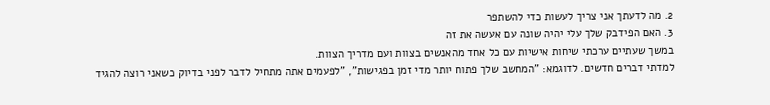2. מה לדעתך אני צריך לעשות כדי להשתפר
3. האם הפידבק שלך עלי יהיה שונה עם אעשה את זה
במשך שעתיים ערכתי שיחות אישיות עם כל אחד מהאנשים בצוות ועם מדריך הצוות.
למדתי דברים חדשים. לדוגמא: "המחשב שלך פתוח יותר מדי זמן בפגישות", "לפעמים אתה מתחיל לדבר לפני בדיוק כשאני רוצה להגיד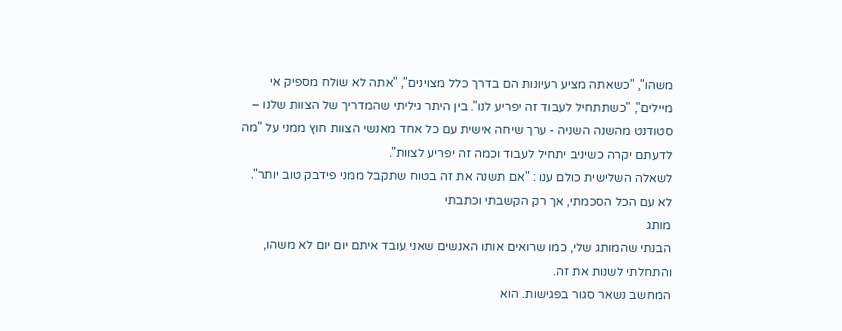משהו", "כשאתה מציע רעיונות הם בדרך כלל מצוינים", "אתה לא שולח מספיק אי מיילים", "כשתתחיל לעבוד זה יפריע לנו". בין היתר גיליתי שהמדריך של הצוות שלנו – סטודנט מהשנה השניה - ערך שיחה אישית עם כל אחד מאנשי הצוות חוץ ממני על "מה לדעתם יקרה כשיניב יתחיל לעבוד וכמה זה יפריע לצוות".
לשאלה השלישית כולם ענו : "אם תשנה את זה בטוח שתקבל ממני פידבק טוב יותר".
לא עם הכל הסכמתי, אך רק הקשבתי וכתבתי
מותג
הבנתי שהמותג שלי, כמו שרואים אותו האנשים שאני עובד איתם יום יום לא משהו, והתחלתי לשנות את זה.
המחשב נשאר סגור בפגישות. הוא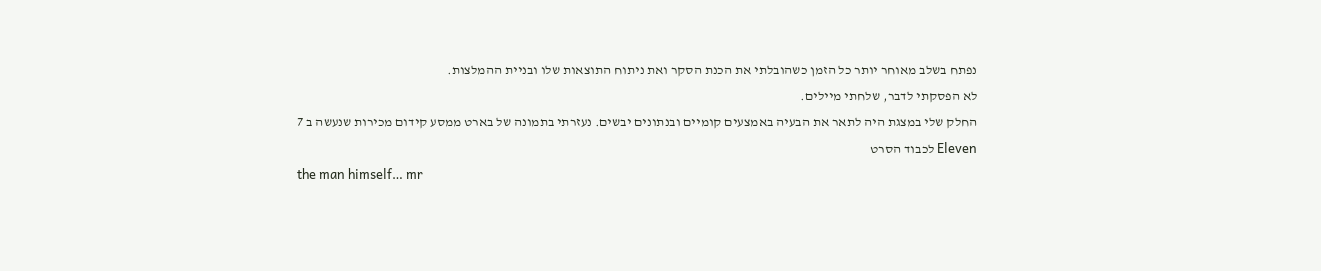נפתח בשלב מאוחר יותר כל הזמן כשהובלתי את הכנת הסקר ואת ניתוח התוצאות שלו ובניית ההמלצות.
לא הפסקתי לדבר, שלחתי מיילים.
החלק שלי במצגת היה לתאר את הבעיה באמצעים קומיים ובנתונים יבשים. נעזרתי בתמונה של בארט ממסע קידום מכירות שנעשה ב 7 Eleven לכבוד הסרט
the man himself… mr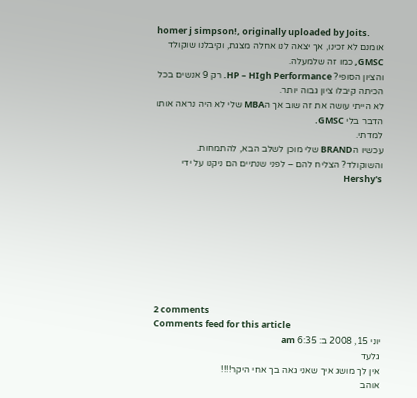homer j simpson!, originally uploaded by Joits.
אומנם לא זכינו, אך יצאה לנו אחלה מצגת, וקיבלנו שוקולד GMSC, כמו זה שלמעלה.
והציון הסופי? HP – HIgh Performance. רק 9 אנשים בכל הכיתה קיבלו ציון גבוה יותר.
לא הייתי עושה את זה שוב אך הMBA שלי לא היה נראה אותו הדבר בלי GMSC.
למדתי.
עכשיו הBRAND שלי מוכן לשלב הבא, להתמחות.
והשוקולד? הצליח להם – לפני שנתיים הם ניקנו על ידי Hershy's








2 comments
Comments feed for this article
יוני 15, 2008 ב: 6:35 am
גלעד
אין לך מושג איך שאני גאה בך אחי היקר!!!!
אוהב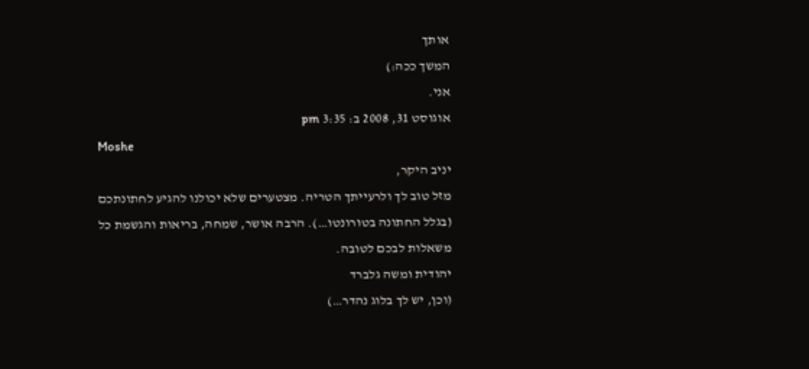אותך
המשך ככה:)
אני.
אוגוסט 31, 2008 ב: 3:35 pm
Moshe
יניב היקר,
מזל טוב לך ולרעייתך הטריה. מצטערים שלא יכולנו להגיע לחתונתכם (בגלל החתונה בטורונטו…). הרבה אושר, שמחה, בריאות והגשמת כל משאלות לבכם לטובה.
יהודית ומשה גלברד
(וכן, יש לך בלוג נהדר…)